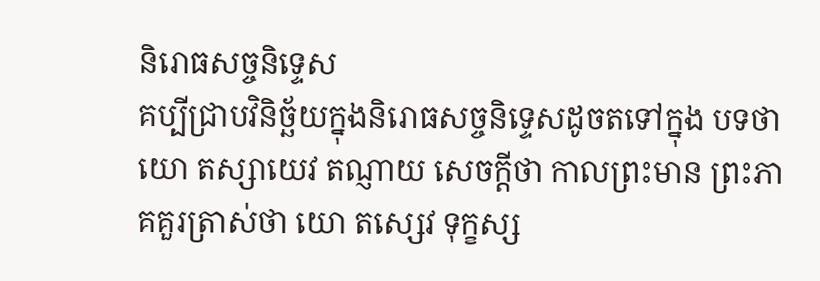និរោធសច្ចនិទ្ទេស
គប្បីជ្រាបវិនិច្ឆ័យក្នុងនិរោធសច្ចនិទ្ទេសដូចតទៅក្នុង បទថា យោ តស្សាយេវ តណ្ញាយ សេចក្តីថា កាលព្រះមាន ព្រះភាគគួរត្រាស់ថា យោ តស្សេវ ទុក្ខស្ស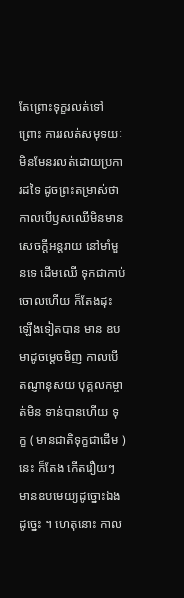តែព្រោះទុក្ខរលត់ទៅ ព្រោះ ការរលត់សមុទយៈ មិនមែនរលត់ដោយប្រការដទៃ ដូចព្រះតម្រាស់ថា កាលបើឫសឈើមិនមានសេចក្តីអន្តរាយ នៅមាំមួនទេ ដើមឈើ ទុកជាកាប់ចោលហើយ ក៏តែងដុះឡើងទៀតបាន មាន ឧបមាដូចម្តេចមិញ កាលបើតណ្ញានុសយ បុគ្គលកម្ចាត់មិន ទាន់បានហើយ ទុក្ខ ( មានជាតិទុក្ខជាដើម ) នេះ ក៏តែង កើតរឿយៗ មានឧបមេយ្យដូច្នោះឯង ដូច្នេះ ។ ហេតុនោះ កាល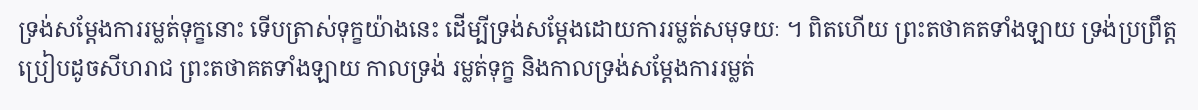ទ្រង់សម្តែងការរម្លត់ទុក្ខនោះ ទើបត្រាស់ទុក្ខយ៉ាងនេះ ដើម្បីទ្រង់សម្តែងដោយការរម្លត់សមុទយៈ ។ ពិតហើយ ព្រះតថាគតទាំងឡាយ ទ្រង់ប្រព្រឹត្តប្រៀបដូចសីហរាជ ព្រះតថាគតទាំងឡាយ កាលទ្រង់ រម្លត់ទុក្ខ និងកាលទ្រង់សម្តែងការរម្លត់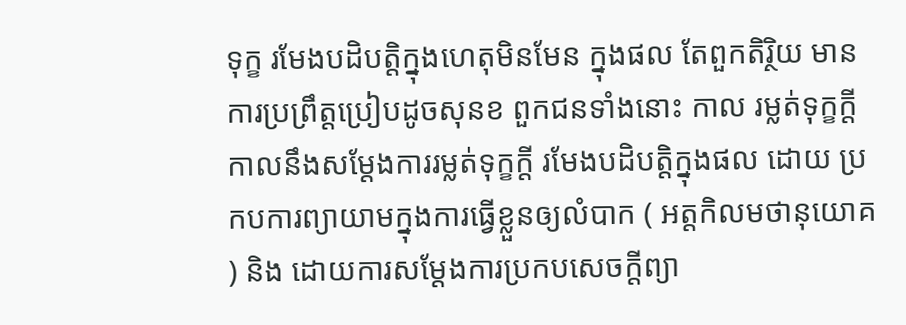ទុក្ខ រមែងបដិបត្តិក្នុងហេតុមិនមែន ក្នុងផល តែពួកតិរ្ថិយ មានការប្រព្រឹត្តប្រៀបដូចសុនខ ពួកជនទាំងនោះ កាល រម្លត់ទុក្ខក្តី កាលនឹងសម្តែងការរម្លត់ទុក្ខក្តី រមែងបដិបត្តិក្នុងផល ដោយ ប្រកបការព្យាយាមក្នុងការធ្វើខ្លួនឲ្យលំបាក ( អត្តកិលមថានុយោគ ) និង ដោយការសម្តែងការប្រកបសេចក្តីព្យា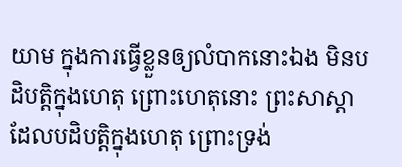យាម ក្នុងការធ្វើខ្លួនឲ្យលំបាកនោះឯង មិនបដិបត្តិក្នុងហេតុ ព្រោះហេតុនោះ ព្រះសាស្តា ដែលបដិបត្តិក្នុងហេតុ ព្រោះទ្រង់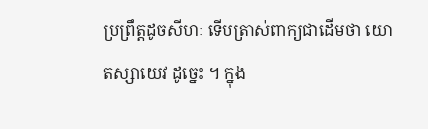ប្រព្រឹត្តដូចសីហៈ ទើបត្រាស់ពាក្យជាដើមថា យោ តស្សាយេវ ដូច្នេះ ។ ក្នុង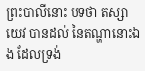ព្រះបាលីនោះ បទថា តស្សាយេវ បានដល់ នៃតណ្ហានោះឯង ដែលទ្រង់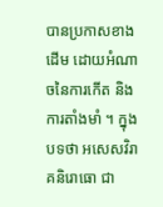បានប្រកាសខាងដើម ដោយអំណាចនៃការកើត និងការតាំងមាំ ។ ក្នុងបទថា អសេសវិរាគនិរោធោ ជា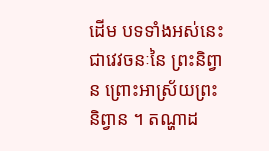ដើម បទទាំងអស់នេះជាវេវចនៈនៃ ព្រះនិព្វាន ព្រោះអាស្រ័យព្រះនិព្វាន ។ តណ្ហាដ